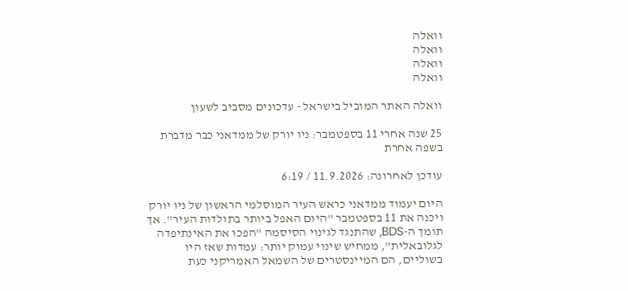וואלה
וואלה
וואלה
וואלה

וואלה האתר המוביל בישראל - עדכונים מסביב לשעון

25 שנה אחרי 11 בספטמבר: ניו יורק של ממדאני כבר מדברת בשפה אחרת

עודכן לאחרונה: 11.9.2026 / 6:19

היום יעמוד ממדאני כראש העיר המוסלמי הראשון של ניו יורק ויכנה את 11 בספטמבר "היום האפל ביותר בתולדות העיר". אך תומך ה-BDS, שהתנגד לגינוי הסיסמה "הפכו את האינתיפדה לגלובאלית", ממחיש שינוי עמוק יותר: עמדות שאז היו בשוליים, הם המיינסטרים של השמאל האמריקני כעת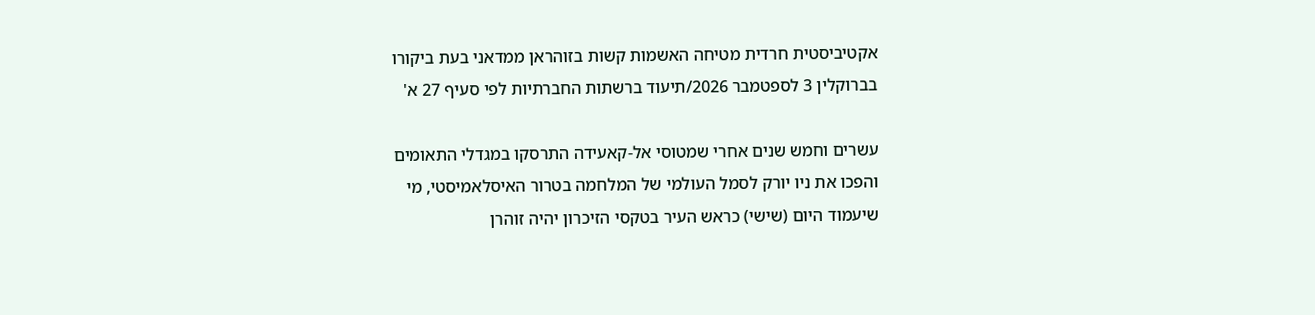אקטיביסטית חרדית מטיחה האשמות קשות בזוהראן ממדאני בעת ביקורו בברוקלין 3 לספטמבר 2026/תיעוד ברשתות החברתיות לפי סעיף 27 א'

עשרים וחמש שנים אחרי שמטוסי אל-קאעידה התרסקו במגדלי התאומים והפכו את ניו יורק לסמל העולמי של המלחמה בטרור האיסלאמיסטי, מי שיעמוד היום (שישי) כראש העיר בטקסי הזיכרון יהיה זוהרן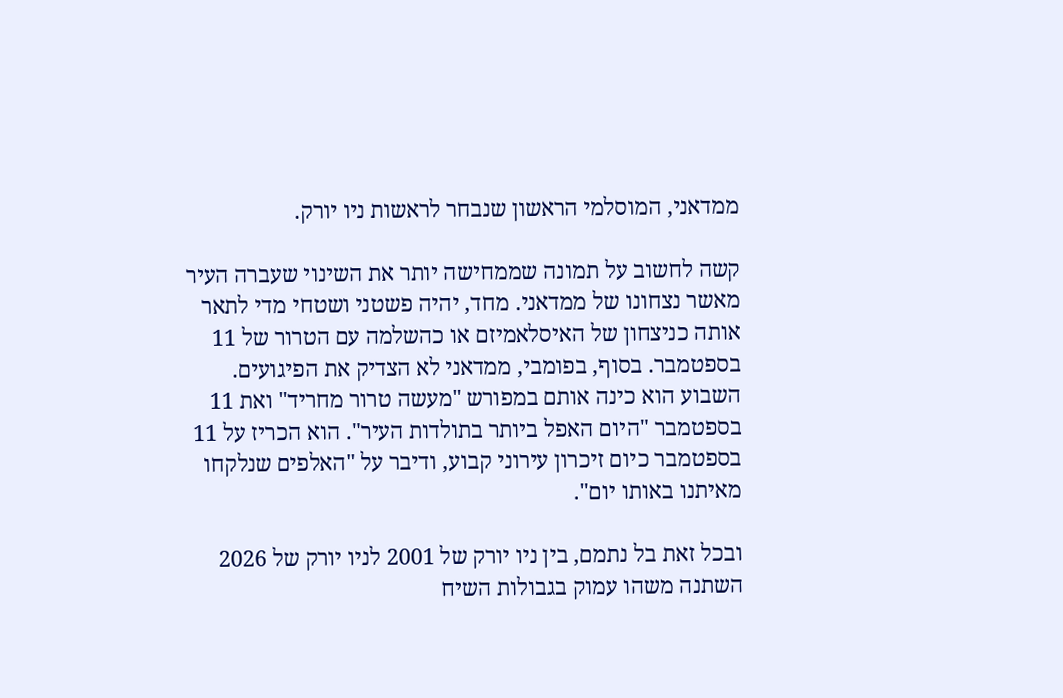ממדאני, המוסלמי הראשון שנבחר לראשות ניו יורק.

קשה לחשוב על תמונה שממחישה יותר את השינוי שעברה העיר מאשר נצחונו של ממדאני. מחד, יהיה פשטני ושטחי מדי לתאר אותה כניצחון של האיסלאמיזם או כהשלמה עם הטרור של 11 בספטמבר. בסוף, בפומבי, ממדאני לא הצדיק את הפיגועים. השבוע הוא כינה אותם במפורש "מעשה טרור מחריד" ואת 11 בספטמבר "היום האפל ביותר בתולדות העיר". הוא הכריז על 11 בספטמבר כיום זיכרון עירוני קבוע, ודיבר על "האלפים שנלקחו מאיתנו באותו יום".

ובכל זאת בל נתמם, בין ניו יורק של 2001 לניו יורק של 2026 השתנה משהו עמוק בגבולות השיח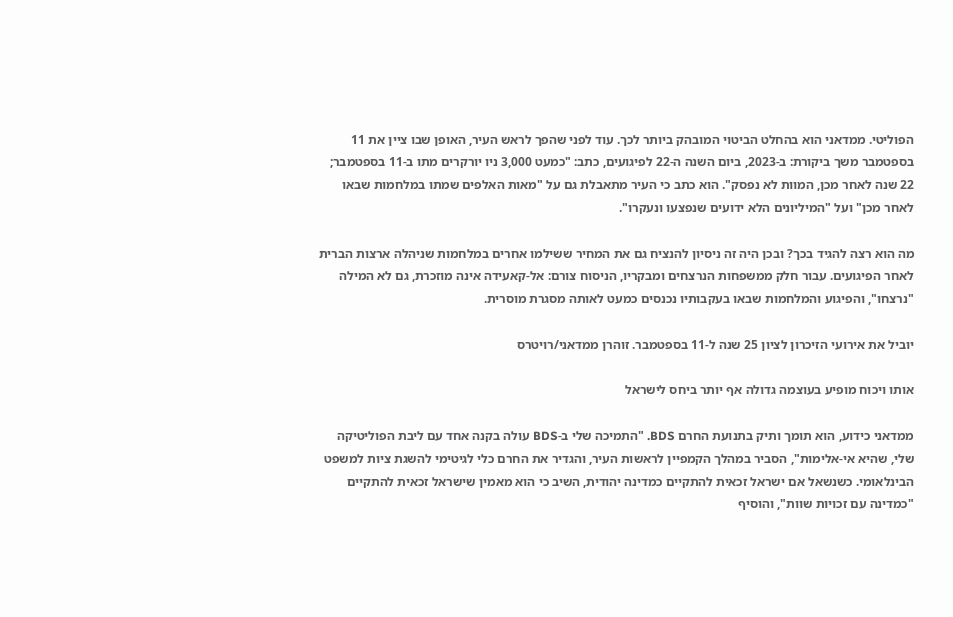הפוליטי. ממדאני הוא בהחלט הביטוי המובהק ביותר לכך. עוד לפני שהפך לראש העיר, האופן שבו ציין את 11 בספטמבר משך ביקורת: ב-2023, ביום השנה ה-22 לפיגועים, כתב: "כמעט 3,000 ניו יורקרים מתו ב-11 בספטמבר; 22 שנה לאחר מכן, המוות לא נפסק". הוא כתב כי העיר מתאבלת גם על "מאות האלפים שמתו במלחמות שבאו לאחר מכן" ועל "המיליונים הלא ידועים שנפצעו ונעקרו".

מה הוא רצה להגיד בכך? ובכן היה זה ניסיון להנציח גם את המחיר ששילמו אחרים במלחמות שניהלה ארצות הברית לאחר הפיגועים. עבור חלק ממשפחות הנרצחים ומבקריו, הניסוח צורם: אל-קאעידה אינה מוזכרת, גם לא המילה "נרצחו", והפיגוע והמלחמות שבאו בעקבותיו נכנסים כמעט לאותה מסגרת מוסרית.

יוביל את אירועי הזיכרון לציון 25 שנה ל-11 בספטמבר. זוהרן ממדאני/רויטרס

אותו ויכוח מופיע בעוצמה גדולה אף יותר ביחס לישראל

ממדאני כידוע, הוא תומך ותיק בתנועת החרם BDS. "התמיכה שלי ב-BDS עולה בקנה אחד עם ליבת הפוליטיקה שלי, שהיא אי-אלימות", הסביר במהלך הקמפיין לראשות העיר, והגדיר את החרם כלי לגיטימי להשגת ציות למשפט הבינלאומי. כשנשאל אם ישראל זכאית להתקיים כמדינה יהודית, השיב כי הוא מאמין שישראל זכאית להתקיים "כמדינה עם זכויות שוות", והוסיף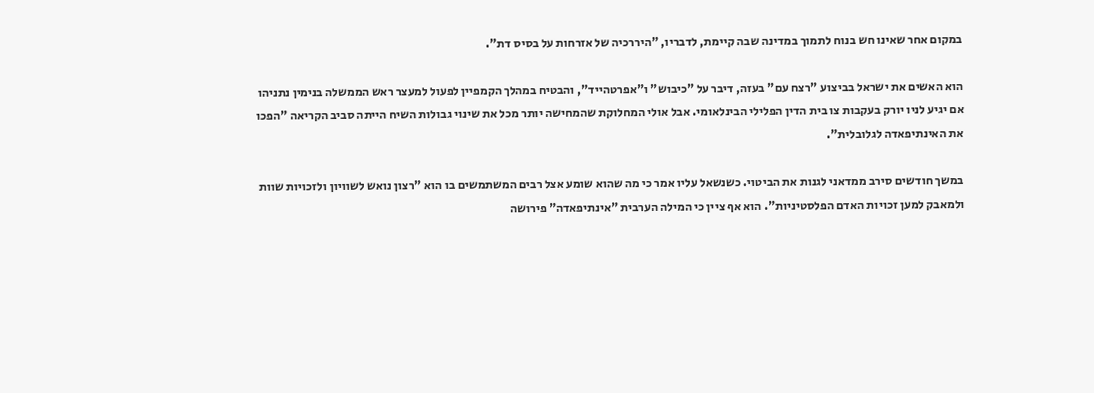במקום אחר שאינו חש בנוח לתמוך במדינה שבה קיימת, לדבריו, "היררכיה של אזרחות על בסיס דת".

הוא האשים את ישראל בביצוע "רצח עם" בעזה, דיבר על "כיבוש" ו"אפרטהייד", והבטיח במהלך הקמפיין לפעול למעצר ראש הממשלה בנימין נתניהו אם יגיע לניו יורק בעקבות צו בית הדין הפלילי הבינלאומי. אבל אולי המחלוקת שהמחישה יותר מכל את שינוי גבולות השיח הייתה סביב הקריאה "הפכו את האינתיפאדה לגלובלית".

במשך חודשים סירב ממדאני לגנות את הביטוי. כשנשאל עליו אמר כי מה שהוא שומע אצל רבים המשתמשים בו הוא "רצון נואש לשוויון ולזכויות שוות ולמאבק למען זכויות האדם הפלסטיניות". הוא אף ציין כי המילה הערבית "אינתיפאדה" פירושה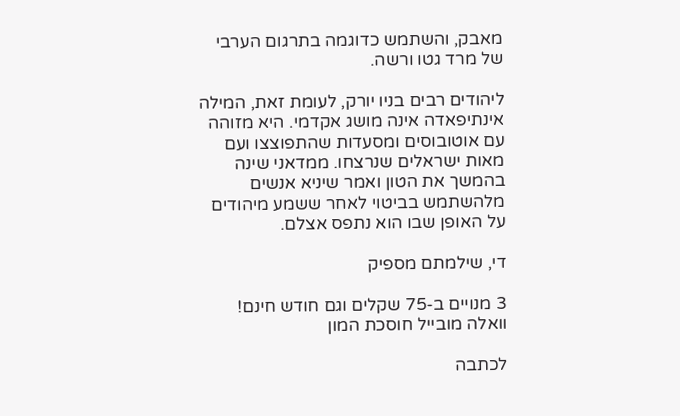מאבק, והשתמש כדוגמה בתרגום הערבי של מרד גטו ורשה.

ליהודים רבים בניו יורק, לעומת זאת, המילה אינתיפאדה אינה מושג אקדמי. היא מזוהה עם אוטובוסים ומסעדות שהתפוצצו ועם מאות ישראלים שנרצחו. ממדאני שינה בהמשך את הטון ואמר שיניא אנשים מלהשתמש בביטוי לאחר ששמע מיהודים על האופן שבו הוא נתפס אצלם.

די, שילמתם מספיק

3 מנויים ב-75 שקלים וגם חודש חינם! וואלה מובייל חוסכת המון

לכתבה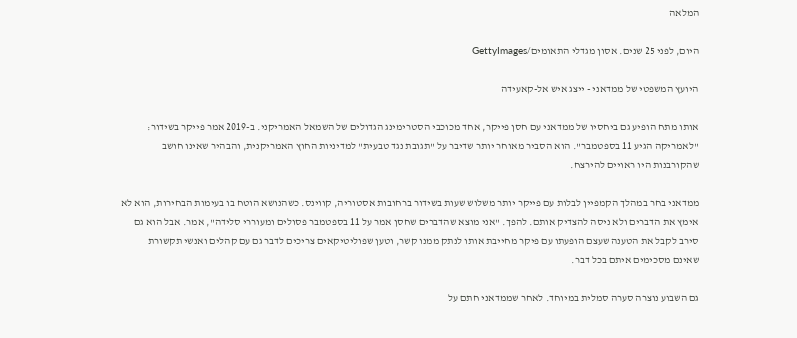המלאה

היום, לפני 25 שנים. אסון מגדלי התאומים/GettyImages

היועץ המשפטי של ממדאני - ייצג איש אל-קאעידה

אותו מתח הופיע גם ביחסיו של ממדאני עם חסן פייקר, אחד מכוכבי הסטרימינג הגדולים של השמאל האמריקני. ב-2019 אמר פייקר בשידור: "לאמריקה הגיע 11 בספטמבר". הוא הסביר מאוחר יותר שדיבר על "תגובת נגד טבעית" למדיניות החוץ האמריקנית, והבהיר שאינו חושב שהקורבנות היו ראויים להירצח.

ממדאני בחר במהלך הקמפיין לבלות עם פייקר יותר משלוש שעות בשידור ברחובות אסטוריה, קווינס. כשהנושא הוטח בו בעימות הבחירות, הוא לא אימץ את הדברים ולא ניסה להצדיק אותם. להפך. "אני מוצא שהדברים שחסן אמר על 11 בספטמבר פסולים ומעוררי סלידה", אמר. אבל הוא גם סירב לקבל את הטענה שעצם הופעתו עם פיקר מחייבת אותו לנתק ממנו קשר, וטען שפוליטיקאים צריכים לדבר גם עם קהלים ואנשי תקשורת שאינם מסכימים איתם בכל דבר.

גם השבוע נוצרה סערה סמלית במיוחד. לאחר שממדאני חתם על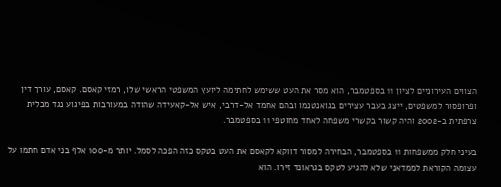הצווים העירוניים לציון 11 בספטמבר, הוא מסר את העט ששימש לחתימה ליועץ המשפטי הראשי שלו, רמזי קאסם. קאסם, עורך דין ופרופסור למשפטים, ייצג בעבר עצירים בגואנטנמו ובהם אחמד אל-דרבי, איש אל-קאעידה שהודה במעורבות בפיגוע נגד מכלית צרפתית ב-2002 והיה קשור בקשרי משפחה לאחד מחוטפי 11 בספטמבר.

בעיני חלק ממשפחות 11 בספטמבר, הבחירה למסור דווקא לקאסם את העט בטקס כזה הפכה לסמל. יותר מ-100 אלף בני אדם חתמו על עצומה הקוראת לממדאני שלא להגיע לטקס בגראונד זירו. הוא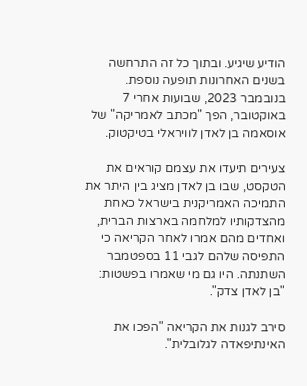הודיע שיגיע. ובתוך כל זה התרחשה בשנים האחרונות תופעה נוספת. בנובמבר 2023, שבועות אחרי 7 באוקטובר, הפך "מכתב לאמריקה" של אוסאמה בן לאדן לוויראלי בטיקטוק.

צעירים תיעדו את עצמם קוראים את הטקסט, שבו בן לאדן מציג בין היתר את התמיכה האמריקנית בישראל כאחת מהצדקותיו למלחמה בארצות הברית, ואחדים מהם אמרו לאחר הקריאה כי התפיסה שלהם לגבי 11 בספטמבר השתנתה. היו גם מי שאמרו בפשטות: "בן לאדן צדק".

סירב לגנות את הקריאה "הפכו את האינתיפאדה לגלובלית".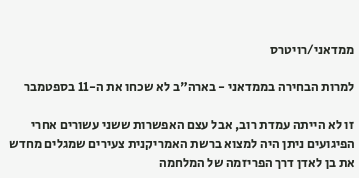ממדאני/רויטרס

למרות הבחירה בממדאני - בארה"ב לא שכחו את ה-11 בספטמבר

זו לא הייתה עמדת רוב, אבל עצם האפשרות ששני עשורים אחרי הפיגועים ניתן היה למצוא ברשת האמריקנית צעירים שמגלים מחדש את בן לאדן דרך הפריזמה של המלחמה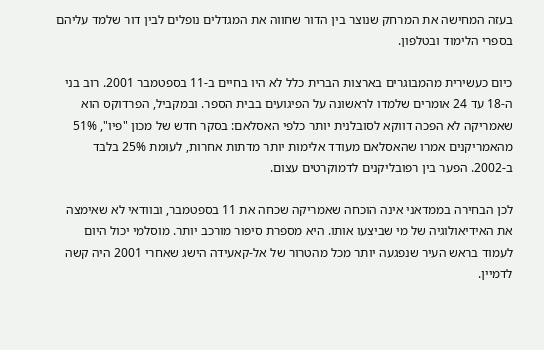בעזה המחישה את המרחק שנוצר בין הדור שחווה את המגדלים נופלים לבין דור שלמד עליהם בספרי הלימוד ובטלפון.

כיום כעשירית מהמבוגרים בארצות הברית כלל לא היו בחיים ב-11 בספטמבר 2001. רוב בני ה-18 עד 24 אומרים שלמדו לראשונה על הפיגועים בבית הספר. ובמקביל, הפרדוקס הוא שאמריקה לא הפכה דווקא לסובלנית יותר כלפי האסלאם: בסקר חדש של מכון "פיו", 51% מהאמריקנים אמרו שהאסלאם מעודד אלימות יותר מדתות אחרות, לעומת 25% בלבד ב-2002. הפער בין רפובליקנים לדמוקרטים עצום.

לכן הבחירה בממדאני אינה הוכחה שאמריקה שכחה את 11 בספטמבר, ובוודאי לא שאימצה את האידיאולוגיה של מי שביצעו אותו. היא מספרת סיפור מורכב יותר. מוסלמי יכול היום לעמוד בראש העיר שנפגעה יותר מכל מהטרור של אל-קאעידה הישג שאחרי 2001 היה קשה לדמיין.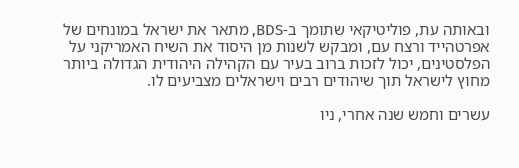ובאותה עת, פוליטיקאי שתומך ב-BDS, מתאר את ישראל במונחים של אפרטהייד ורצח עם, ומבקש לשנות מן היסוד את השיח האמריקני על הפלסטינים, יכול לזכות ברוב בעיר עם הקהילה היהודית הגדולה ביותר מחוץ לישראל תוך שיהודים רבים וישראלים מצביעים לו.

עשרים וחמש שנה אחרי, ניו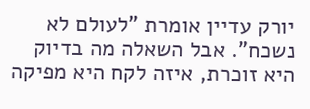יורק עדיין אומרת "לעולם לא נשכח". אבל השאלה מה בדיוק היא זוכרת, איזה לקח היא מפיקה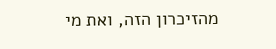מהזיכרון הזה, ואת מי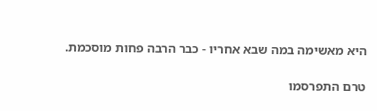היא מאשימה במה שבא אחריו - כבר הרבה פחות מוסכמת.

טרם התפרסמו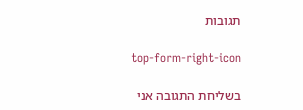תגובות

top-form-right-icon

בשליחת התגובה אני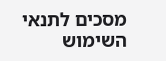מסכים לתנאי השימוש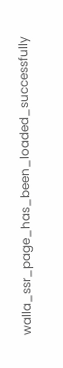walla_ssr_page_has_been_loaded_successfully